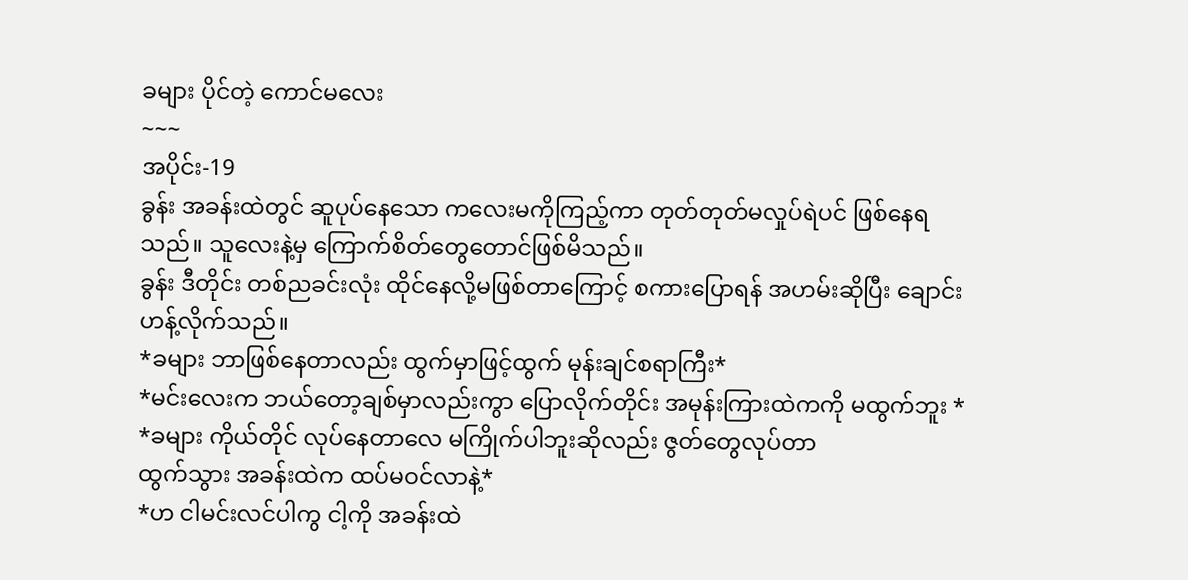ခများ ပိုင်တဲ့ ကောင်မလေး
~~~
အပိုင်း-19
ခွန်း အခန်းထဲတွင် ဆူပုပ်နေသော ကလေးမကိုကြည့်ကာ တုတ်တုတ်မလှုပ်ရဲပင် ဖြစ်နေရသည်။ သူလေးနဲ့မှ ကြောက်စိတ်တွေတောင်ဖြစ်မိသည်။
ခွန်း ဒီတိုင်း တစ်ညခင်းလုံး ထိုင်နေလို့မဖြစ်တာကြောင့် စကားပြောရန် အဟမ်းဆိုပြီး ချောင်းဟန့်လိုက်သည်။
*ခများ ဘာဖြစ်နေတာလည်း ထွက်မှာဖြင့်ထွက် မုန်းချင်စရာကြီး*
*မင်းလေးက ဘယ်တော့ချစ်မှာလည်းကွာ ပြောလိုက်တိုင်း အမုန်းကြားထဲကကို မထွက်ဘူး *
*ခများ ကိုယ်တိုင် လုပ်နေတာလေ မကြိုက်ပါဘူးဆိုလည်း ဇွတ်တွေလုပ်တာ
ထွက်သွား အခန်းထဲက ထပ်မဝင်လာနဲ့*
*ဟ ငါမင်းလင်ပါကွ ငါ့ကို အခန်းထဲ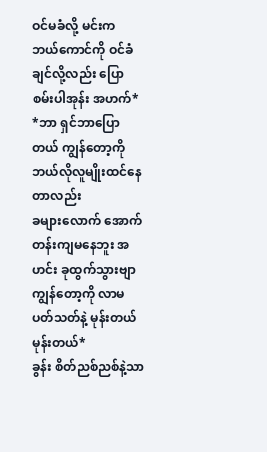ဝင်မခံလို့ မင်းက ဘယ်ကောင်ကို ဝင်ခံချင်လို့လည်း ပြောစမ်းပါအုန်း အဟက်*
*ဘာ ရှင်ဘာပြောတယ် ကျွန်တော့ကို ဘယ်လိုလူမျိုးထင်နေတာလည်း
ခများလောက် အောက်တန်းကျမနေဘူး အဟင်း ခုထွက်သွားဗျာ
ကျွန်တော့ကို လာမပတ်သတ်နဲ့ မုန်းတယ် မုန်းတယ်*
ခွန်း စိတ်ညစ်ညစ်နဲ့သာ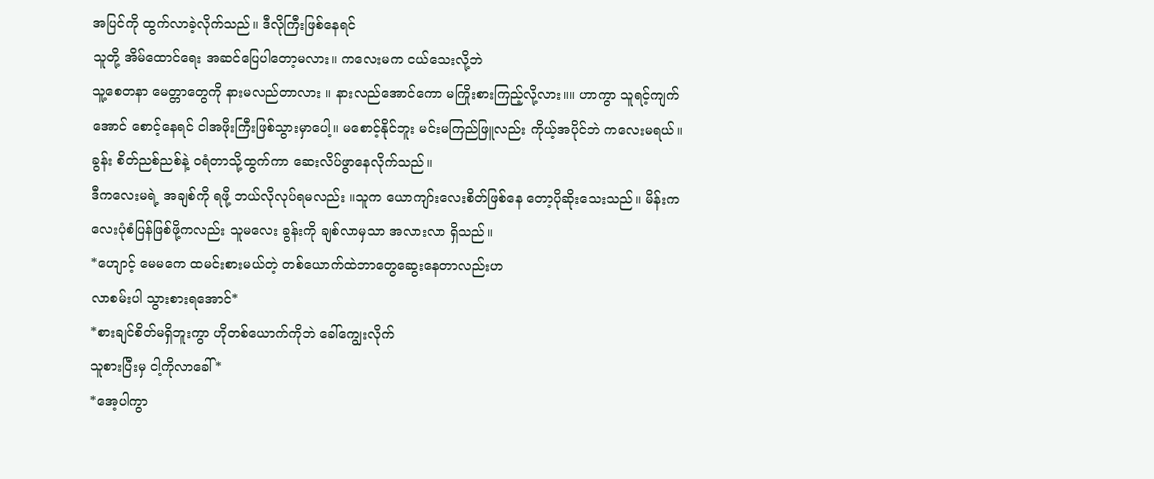အပြင်ကို ထွက်လာခဲ့လိုက်သည်။ ဒီလိုကြီးဖြစ်နေရင်
သူတို့ အိမ်ထောင်ရေး အဆင်ပြေပါတော့မလား။ ကလေးမက ငယ်သေးလို့ဘဲ
သူ့စေတနာ မေတ္တာတွေကို နားမလည်တာလား ။ နားလည်အောင်ကော မကြိုးစားကြည့်လို့လား။။ ဟာကွာ သူရင့်ကျက်အောင် စောင့်နေရင် ငါအဖိုးကြီးဖြစ်သွားမှာပေါ့။ မစောင့်နိုင်ဘူး မင်းမကြည်ဖြူလည်း ကိုယ့်အပိုင်ဘဲ ကလေးမရယ်။
ခွန်း စိတ်ညစ်ညစ်နဲ့ ဝရံတာသို့ထွက်ကာ ဆေးလိပ်ဖွာနေလိုက်သည်။
ဒီကလေးမရဲ့ အချစ်ကို ရဖို့ ဘယ်လိုလုပ်ရမလည်း ။သူက ယောကျာ်းလေးစိတ်ဖြစ်နေ တော့ပိုဆိုးသေးသည်။ မိန်းကလေးပုံစံပြန်ဖြစ်ဖို့ကလည်း သူမလေး ခွန်းကို ချစ်လာမှသာ အလားလာ ရှိသည်။
*ဟျောင့် မေမကေ ထမင်းစားမယ်တဲ့ တစ်ယောက်ထဲဘာတွေဆွေးနေတာလည်းဟ
လာစမ်းပါ သွားစားရအောင်*
*စားချင်စိတ်မရှိဘူးကွာ ဟိုတစ်ယောက်ကိုဘဲ ခေါ်ကျွေးလိုက်
သူစားပြီးမှ ငါ့ကိုလာခေါ်*
*အေ့ပါကွာ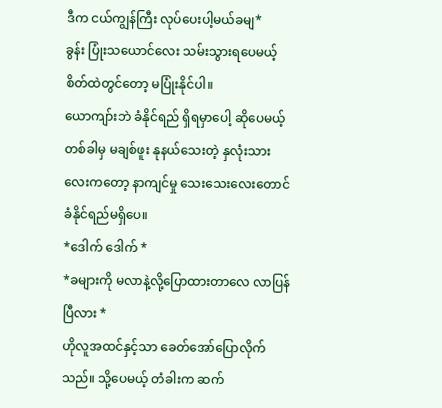ဒီက ငယ်ကျွန်ကြီး လုပ်ပေးပါ့မယ်ခမျ*
ခွန်း ပြုံးသယောင်လေး သမ်းသွားရပေမယ့် စိတ်ထဲတွင်တော့ မပြုံးနိုင်ပါ။
ယောကျာ်းဘဲ ခံနိုင်ရည် ရှိရမှာပေါ့ ဆိုပေမယ့် တစ်ခါမှ မချစ်ဖူး နုနယ်သေးတဲ့ နှလုံးသားလေးကတော့ နာကျင်မှု သေးသေးလေးတောင် ခံနိုင်ရည်မရှိပေ။
*ဒေါက် ဒေါက် *
*ခများကို မလာနဲ့လို့ပြောထားတာလေ လာပြန်ပြီလား *
ဟိုလူအထင်နှင့်သာ ခေတ်အော်ပြောလိုက်သည်။ သို့ပေမယ့် တံခါးက ဆက်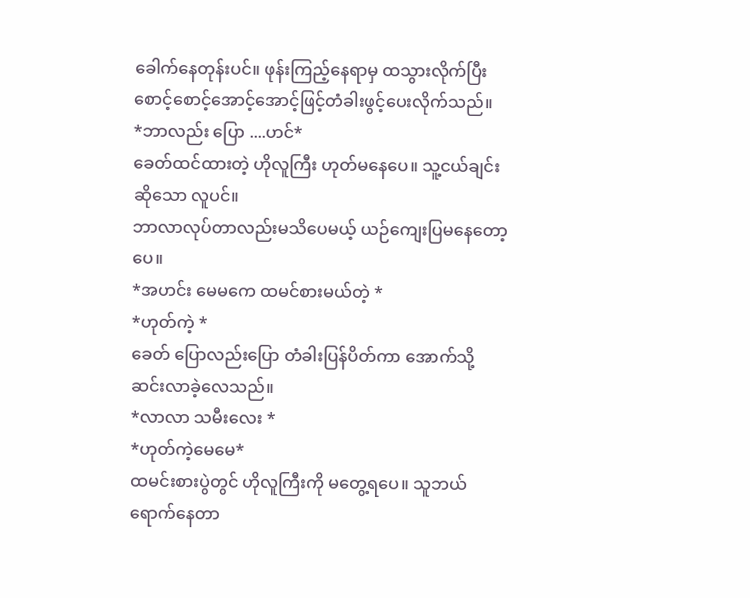ခေါက်နေတုန်းပင်။ ဖုန်းကြည့်နေရာမှ ထသွားလိုက်ပြီး စောင့်စောင့်အောင့်အောင့်ဖြင့်တံခါးဖွင့်ပေးလိုက်သည်။
*ဘာလည်း ပြော ....ဟင်*
ခေတ်ထင်ထားတဲ့ ဟိုလူကြီး ဟုတ်မနေပေ။ သူ့ငယ်ချင်းဆိုသော လူပင်။
ဘာလာလုပ်တာလည်းမသိပေမယ့် ယဉ်ကျေးပြမနေတော့ပေ။
*အဟင်း မေမကေ ထမင်စားမယ်တဲ့ *
*ဟုတ်ကဲ့ *
ခေတ် ပြောလည်းပြော တံခါးပြန်ပိတ်ကာ အောက်သို့ဆင်းလာခဲ့လေသည်။
*လာလာ သမီးလေး *
*ဟုတ်ကဲ့မေမေ*
ထမင်းစားပွဲတွင် ဟိုလူကြီးကို မတွေ့ရပေ။ သူဘယ်ရောက်နေတာ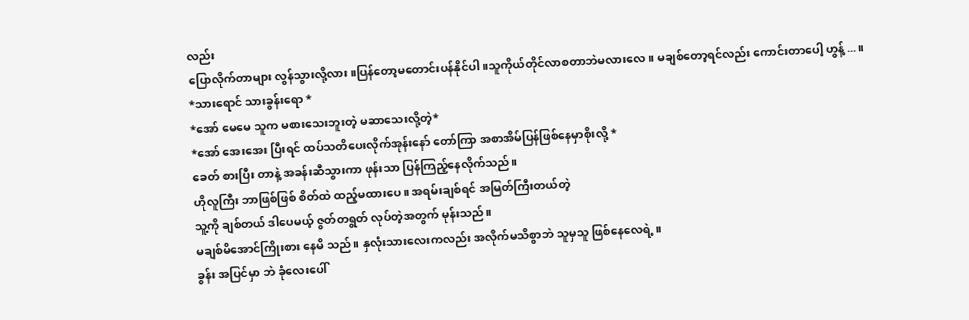လည်း
ပြောလိုက်တာများ လွန်သွားလို့လား။ပြန်တော့မတောင်းပန်နိုင်ပါ။သူကိုယ်တိုင်လာစတာဘဲမလားလေ။ မချစ်တော့ရင်လည်း ကောင်းတာပေါ့ ဟွန့်...။
*သားရောင် သားခွန်းရော *
*အော် မေမေ သူက မစားသေးဘူးတဲ့ မဆာသေးလို့တဲ့*
*အော် အေးအေး ပြီးရင် ထပ်သတိပေးလိုက်အုန်းနော် တော်ကြာ အစာအိမ်ပြန်ဖြစ်နေမှာစိုးလို့ *
ခေတ် စားပြီး တာနဲ့ အခန်းဆီသွားကာ ဖုန်းသာ ပြန်ကြည့်နေလိုက်သည်။
ဟိုလူကြီး ဘာဖြစ်ဖြစ် စိတ်ထဲ ထည့်မထားပေ။ အရမ်းချစ်ရင် အမြတ်ကြီးတယ်တဲ့
သူ့ကို ချစ်တယ် ဒါပေမယ့် ဇွတ်တရွတ် လုပ်တဲ့အတွက် မုန်းသည်။
မချစ်မိအောင်ကြိုးစား နေမိ သည်။ နှလုံးသားလေးကလည်း အလိုက်မသိစွာဘဲ သူမှသူ ဖြစ်နေလေရဲ့။
ခွန်း အပြင်မှာ ဘဲ ခုံလေးပေါ်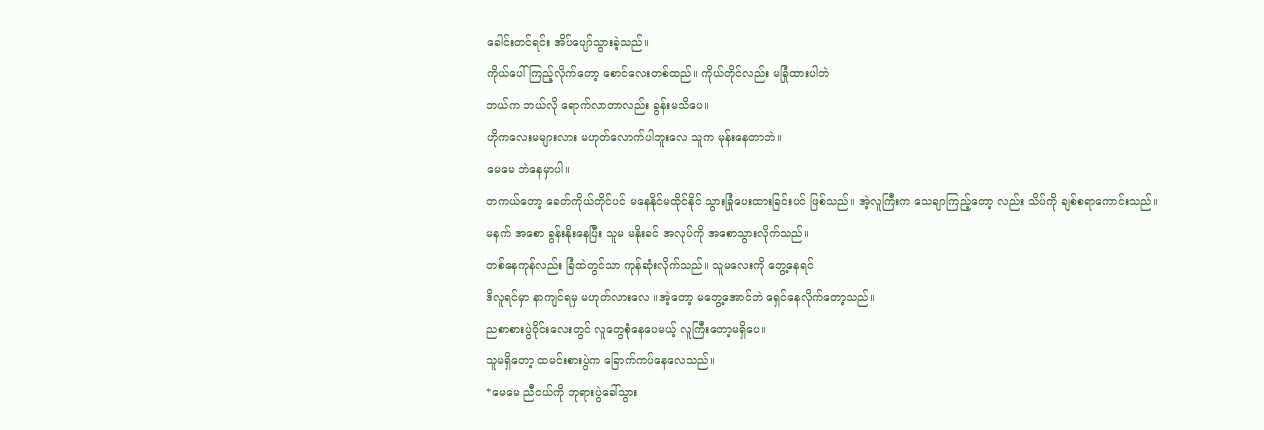ခေါင်းတင်ရင်း အိပ်ပျော်သွားခဲ့သည်။
ကိုယ်ပေါ်ကြည့်လိုက်တော့ စောင်လေးတစ်ထည်။ ကိုယ်တိုင်လည်း မခြုံထားပါဘဲ
ဘယ်က ဘယ်လို ရောက်လာတာလည်း ခွန်းမသိပေ။
ဟိုကလေးမများလား မဟုတ်လောက်ပါဘူးလေ သူက မုန်းနေတာဘဲ။
မေမေ ဘဲနေမှာပါ။
တကယ်တော့ ခေတ်ကိုယ်တိုင်ပင် မနေနိုင်မထိုင်နိုင် သွားခြုံပေးထားခြင်းပင် ဖြစ်သည်။ အဲ့လူကြီးက သေချာကြည့်တော့ လည်း သိပ်ကို ချစ်စရာကောင်းသည်။
မနက် အစော ခွန်းနိုးနေပြီး သူမ မနိုးခင် အလုပ်ကို အစောသွားလိုက်သည်။
တစ်နေကုန်လည်း ခြံထဲတွင်သာ ကုန်ဆုံးလိုက်သည်။ သူမလေးကို တွေ့နေရင်
ဒိလူရင်မှာ နာကျင်ရမှ မဟုတ်လားလေ ။အဲ့တော့ မတွေ့အောင်ဘဲ ရှေင်နေလိုက်တော့သည်။
ညစာစားပွဲဝိုင်းလေးတွင် လူတွေစုံနေပေမယ့် လူကြီးတော့မရှိပေ။
သူမရှိတော့ ထမင်းစားပွဲက ခြောက်ကပ်နေလေသည်။
*မေမေ ညီငယ်ကို ဘုရားပွဲခေါ်သွား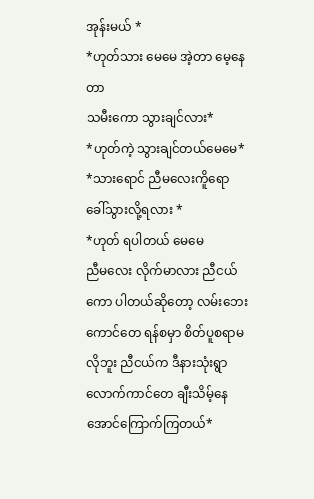အုန်းမယ် *
*ဟုတ်သား မေမေ အဲ့တာ မေ့နေတာ
သမီးကော သွားချင်လား*
*ဟုတ်ကဲ့ သွားချင်တယ်မေမေ*
*သားရောင် ညီမလေးကိူရော ခေါ်သွားလို့ရလား *
*ဟုတ် ရပါတယ် မေမေ
ညီမလေး လိုက်မာလား ညီငယ်ကော ပါတယ်ဆိုတော့ လမ်းဘေးကောင်တေ ရန်စမှာ စိတ်ပူစရာမလိုဘူး ညီငယ်က ဒီနားသုံးရွာ လောက်ကာင်တေ ချီးသိမ့်နေအောင်ကြောက်ကြတယ်*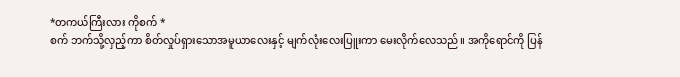*တကယ်ကြီးလား ကိုစက် *
စက် ဘက်သို့လှည့်ကာ စိတ်လှုပ်ရှားသောအမူယာလေးနှင့် မျက်လုံးလေးပြူးကာ မေးလိုက်လေသည်။ အကိုရောင်ကို ပြန်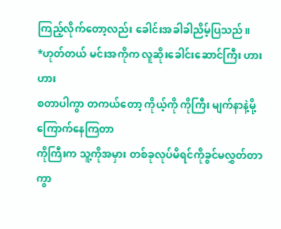ကြည့်လိုက်တော့လည်း ခေါင်းအခါခါညိမ့်ပြသည်။
*ဟုတ်တယ် မင်းအကိုက လူဆိုးခေါင်းဆောင်ကြီး ဟားဟား
စတာပါကွာ တကယ်တော့ ကိုယ့်ကို ကိုကြီး မျက်နာနဲ့မို့ ကြောက်နေကြတာ
ကိုကြီးက သူ့ကိုအမှား တစ်ခုလုပ်မိရင်ကိုခွင်မလွှတ်တာကွာ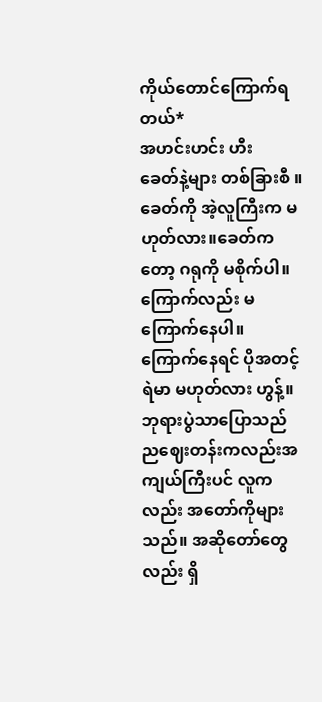ကိုယ်တောင်ကြောက်ရတယ်*
အဟင်းဟင်း ဟီး
ခေတ်နဲ့များ တစ်ခြားစီ ။ခေတ်ကို အဲ့လူကြီးက မဟုတ်လား။ခေတ်ကတော့ ဂရုကို မစိုက်ပါ။ ကြောက်လည်း မကြောက်နေပါ။
ကြောက်နေရင် ပိုအတင့်ရဲမာ မဟုတ်လား ဟွန့်။
ဘုရားပွဲသာပြောသည် ညဈေးတန်းကလည်းအကျယ်ကြီးပင် လူကလည်း အတော်ကိုများသည်။ အဆိုတော်တွေလည်း ရှိ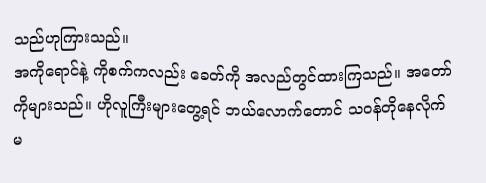သည်ဟုကြားသည်။
အကိုရောင်နဲ့ ကိုစက်ကလည်း ခေတ်ကို အလည်တွင်ထားကြသည်။ အတော်ကိုများသည်။ ဟိုလူကြီးများတွေ့ရင် ဘယ်လောက်တောင် သဝန်တိုနေလိုက်မ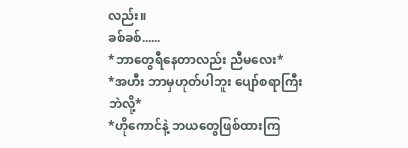လည်း။
ခစ်ခစ်......
*ဘာတွေရီနေတာလည်း ညီမလေး*
*အဟီး ဘာမှဟုတ်ပါဘူး ပျော်စရာကြီးဘဲလို့*
*ဟိုကောင်နဲ့ ဘယတွေဖြစ်ထားကြ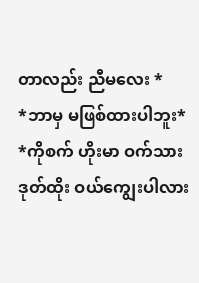တာလည်း ညီမလေး *
*ဘာမှ မဖြစ်ထားပါဘူး*
*ကိုစက် ဟိုးမာ ဝက်သားဒုတ်ထိုး ဝယ်ကျွေးပါလား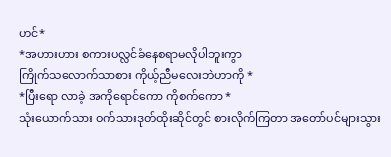ဟင်*
*အဟားဟား စကားပလ္လင်ခံနေစရာမလိုပါဘူးကွာ
ကြိုက်သလောက်သာစား ကိုယ့်ညီမလေးဘဲဟာကို *
*ပြီးရော လာခဲ့ အကိုရောင်ကော ကိုစက်ကော *
သုံးယောက်သား ဝက်သားဒုတ်ထိုးဆိုင်တွင် စားလိုက်ကြတာ အတော်ပင်များသွား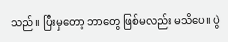သည်။ ပြီးမှတော့ ဘာတွေ ဖြစ်မလည်း မသိပေ။ ပွဲ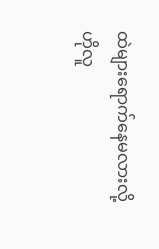ထဲများရောက်နေမလားလို့
ဟိုလူ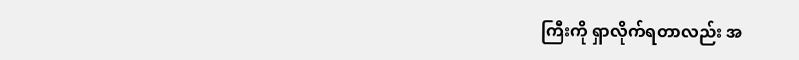ကြီးကို ရှာလိုက်ရတာလည်း အ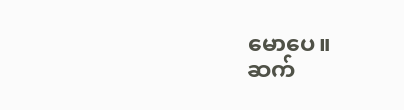မောပေ။
ဆက်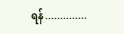ရန်..............